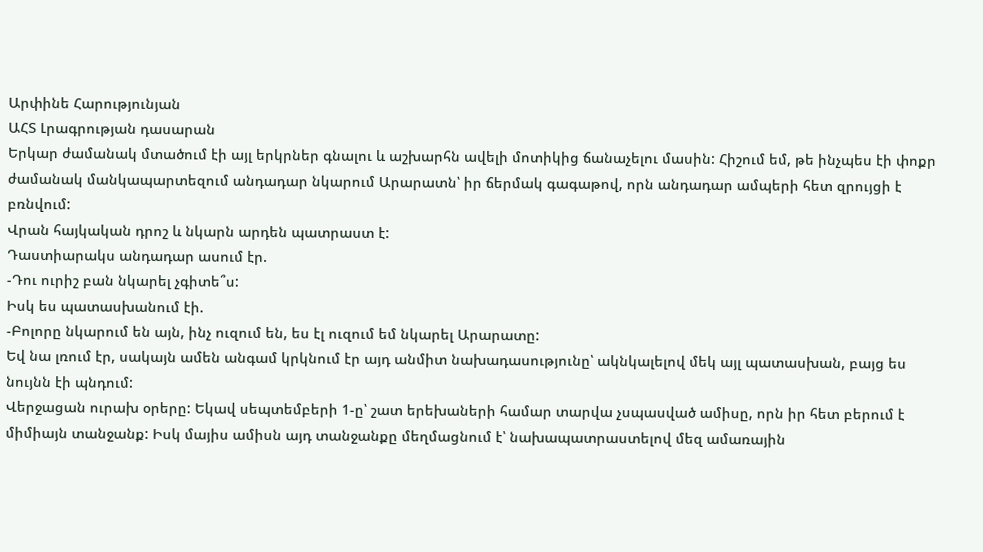Արփինե Հարությունյան
ԱՀՏ Լրագրության դասարան
Երկար ժամանակ մտածում էի այլ երկրներ գնալու և աշխարհն ավելի մոտիկից ճանաչելու մասին: Հիշում եմ, թե ինչպես էի փոքր ժամանակ մանկապարտեզում անդադար նկարում Արարատն՝ իր ճերմակ գագաթով, որն անդադար ամպերի հետ զրույցի է բռնվում:
Վրան հայկական դրոշ և նկարն արդեն պատրաստ է:
Դաստիարակս անդադար ասում էր.
-Դու ուրիշ բան նկարել չգիտե՞ս:
Իսկ ես պատասխանում էի.
-Բոլորը նկարում են այն, ինչ ուզում են, ես էլ ուզում եմ նկարել Արարատը:
Եվ նա լռում էր, սակայն ամեն անգամ կրկնում էր այդ անմիտ նախադասությունը՝ ակնկալելով մեկ այլ պատասխան, բայց ես նույնն էի պնդում:
Վերջացան ուրախ օրերը: Եկավ սեպտեմբերի 1-ը՝ շատ երեխաների համար տարվա չսպասված ամիսը, որն իր հետ բերում է միմիայն տանջանք: Իսկ մայիս ամիսն այդ տանջանքը մեղմացնում է՝ նախապատրաստելով մեզ ամառային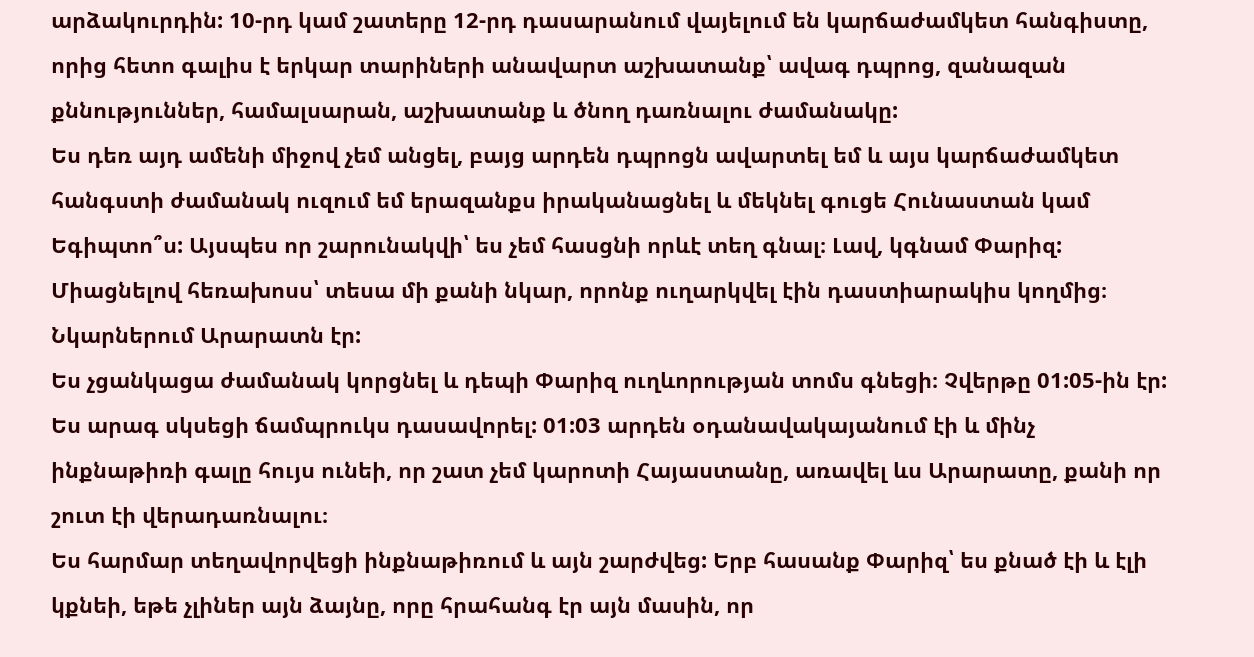արձակուրդին: 10-րդ կամ շատերը 12-րդ դասարանում վայելում են կարճաժամկետ հանգիստը, որից հետո գալիս է երկար տարիների անավարտ աշխատանք՝ ավագ դպրոց, զանազան քննություններ, համալսարան, աշխատանք և ծնող դառնալու ժամանակը:
Ես դեռ այդ ամենի միջով չեմ անցել, բայց արդեն դպրոցն ավարտել եմ և այս կարճաժամկետ հանգստի ժամանակ ուզում եմ երազանքս իրականացնել և մեկնել գուցե Հունաստան կամ Եգիպտո՞ս: Այսպես որ շարունակվի՝ ես չեմ հասցնի որևէ տեղ գնալ։ Լավ, կգնամ Փարիզ: Միացնելով հեռախոսս՝ տեսա մի քանի նկար, որոնք ուղարկվել էին դաստիարակիս կողմից։ Նկարներում Արարատն էր:
Ես չցանկացա ժամանակ կորցնել և դեպի Փարիզ ուղևորության տոմս գնեցի։ Չվերթը 01:05-ին էր: Ես արագ սկսեցի ճամպրուկս դասավորել: 01:03 արդեն օդանավակայանում էի և մինչ ինքնաթիռի գալը հույս ունեի, որ շատ չեմ կարոտի Հայաստանը, առավել ևս Արարատը, քանի որ շուտ էի վերադառնալու։
Ես հարմար տեղավորվեցի ինքնաթիռում և այն շարժվեց: Երբ հասանք Փարիզ՝ ես քնած էի և էլի կքնեի, եթե չլիներ այն ձայնը, որը հրահանգ էր այն մասին, որ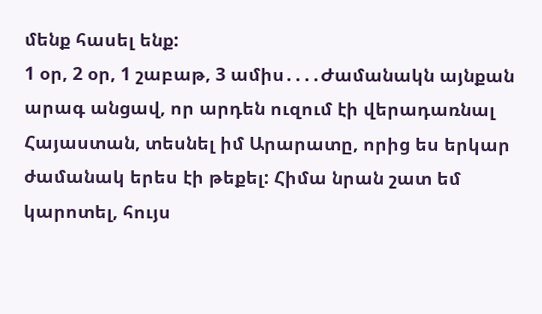մենք հասել ենք:
1 օր, 2 օր, 1 շաբաթ, 3 ամիս․․․․Ժամանակն այնքան արագ անցավ, որ արդեն ուզում էի վերադառնալ Հայաստան, տեսնել իմ Արարատը, որից ես երկար ժամանակ երես էի թեքել: Հիմա նրան շատ եմ կարոտել, հույս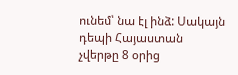ունեմ՝ նա էլ ինձ: Սակայն դեպի Հայաստան չվերթը 8 օրից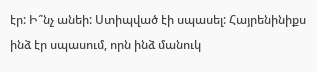էր: Ի՞նչ անեի: Ստիպված էի սպասել: Հայրենինիքս ինձ էր սպասում, որն ինձ մանուկ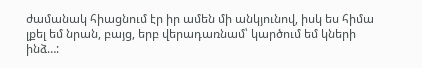ժամանակ հիացնում էր իր ամեն մի անկյունով, իսկ ես հիմա լքել եմ նրան, բայց, երբ վերադառնամ՝ կարծում եմ կների ինձ…: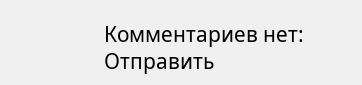Комментариев нет:
Отправить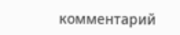комментарий